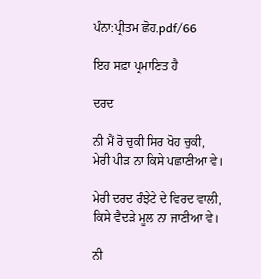ਪੰਨਾ:ਪ੍ਰੀਤਮ ਛੋਹ.pdf/66

ਇਹ ਸਫ਼ਾ ਪ੍ਰਮਾਣਿਤ ਹੈ

ਦਰਦ

ਨੀ ਮੈਂ ਰੋ ਚੁਕੀ ਸਿਰ ਖੋਹ ਚੁਕੀ,
ਮੇਰੀ ਪੀੜ ਨਾ ਕਿਸੇ ਪਛਾਣੀਆ ਵੇ।

ਮੇਰੀ ਦਰਦ ਰੰਝੇਟੇ ਦੇ ਵਿਰਦ ਵਾਲੀ,
ਕਿਸੇ ਵੈਦੜੇ ਮੂਲ ਨਾ ਜਾਣੀਆ ਵੇ।

ਨੀ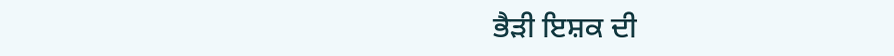ਭੈੜੀ ਇਸ਼ਕ ਦੀ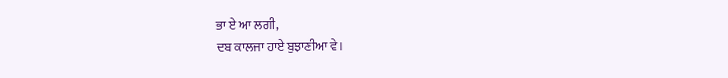ਭਾ ਏ ਆ ਲਗੀ,
ਦਬ ਕਾਲਜਾ ਹਾਏ ਬੁਝਾਣੀਆ ਵੇ।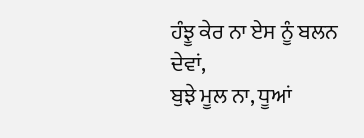ਹੰਝੂ ਕੇਰ ਨਾ ਏਸ ਨੂੰ ਬਲਨ ਦੇਵਾਂ,
ਬੁਝੇ ਮੂਲ ਨਾ, ਧੂਆਂ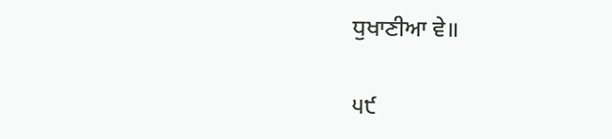ਧੁਖਾਣੀਆ ਵੇ॥

੫੯